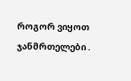როგორ ვიყოთ ჯანმრთელები .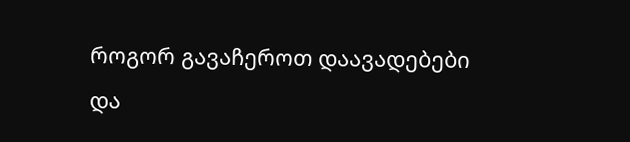როგორ გავაჩეროთ დაავადებები და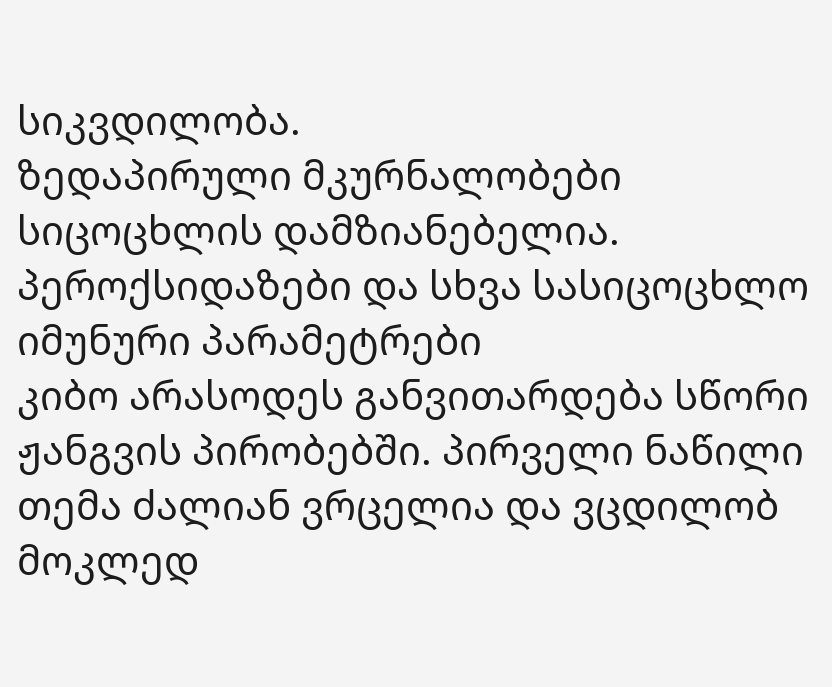სიკვდილობა.
ზედაპირული მკურნალობები სიცოცხლის დამზიანებელია.
პეროქსიდაზები და სხვა სასიცოცხლო იმუნური პარამეტრები
კიბო არასოდეს განვითარდება სწორი ჟანგვის პირობებში. პირველი ნაწილი
თემა ძალიან ვრცელია და ვცდილობ მოკლედ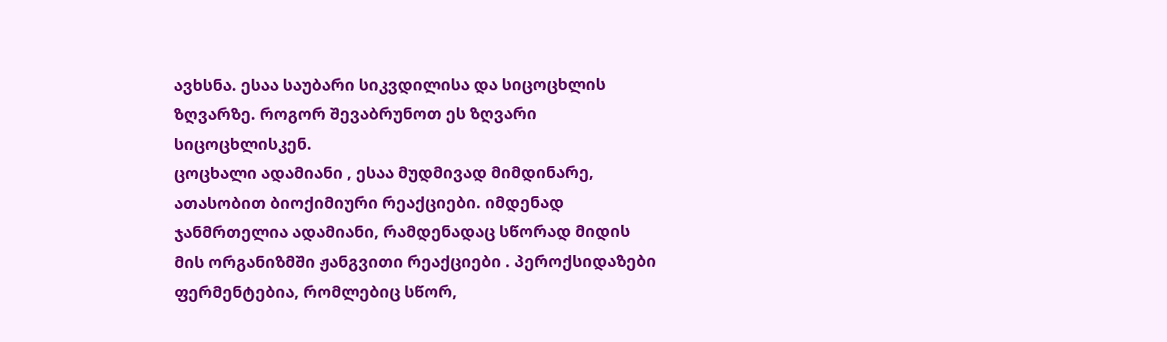ავხსნა. ესაა საუბარი სიკვდილისა და სიცოცხლის ზღვარზე. როგორ შევაბრუნოთ ეს ზღვარი სიცოცხლისკენ.
ცოცხალი ადამიანი , ესაა მუდმივად მიმდინარე, ათასობით ბიოქიმიური რეაქციები. იმდენად ჯანმრთელია ადამიანი, რამდენადაც სწორად მიდის მის ორგანიზმში ჟანგვითი რეაქციები . პეროქსიდაზები ფერმენტებია, რომლებიც სწორ,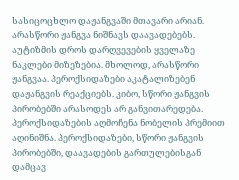სასიცოცხლო დაჟანგვაში მთავარი არიან. არასწორი ჟანგვა ნიშნავს დაავადებებს. აუტიზმის დროს დარღვევების ყველაზე ნაკლები მიზეზებია. მხოლოდ, არასწორი ჟანგვაა. პეროქსიდაზები აკატალიზებენ დაჟანგვის რეაქციებს. კიბო, სწორი ჟანგვის პირობებში არასოდეს არ განვითარედება. პეროქსიდაზების აღმოჩენა ნობელის პრემიით აღინიშნა. პეროქსიდაზები, სწორი ჟანგვის პირობებში, დაავადების გართულებისგან დამცავ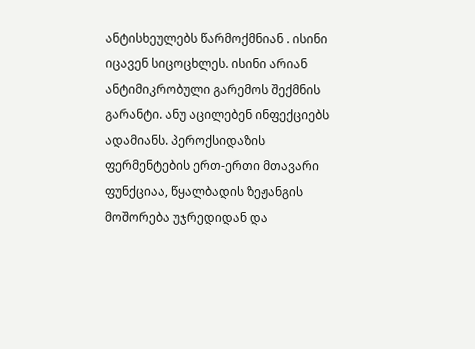ანტისხეულებს წარმოქმნიან . ისინი იცავენ სიცოცხლეს. ისინი არიან ანტიმიკრობული გარემოს შექმნის გარანტი. ანუ აცილებენ ინფექციებს ადამიანს. პეროქსიდაზის ფერმენტების ერთ-ერთი მთავარი ფუნქციაა, წყალბადის ზეჟანგის მოშორება უჯრედიდან და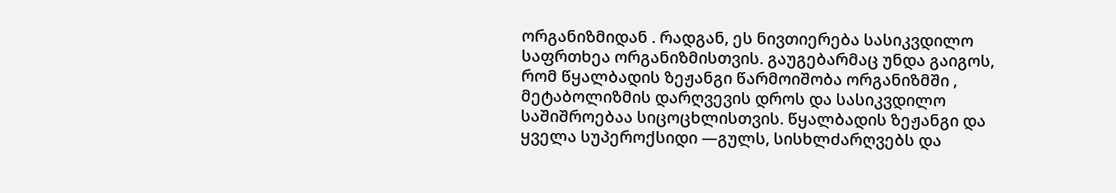ორგანიზმიდან . რადგან, ეს ნივთიერება სასიკვდილო საფრთხეა ორგანიზმისთვის. გაუგებარმაც უნდა გაიგოს, რომ წყალბადის ზეჟანგი წარმოიშობა ორგანიზმში , მეტაბოლიზმის დარღვევის დროს და სასიკვდილო საშიშროებაა სიცოცხლისთვის. წყალბადის ზეჟანგი და ყველა სუპეროქსიდი —გულს, სისხლძარღვებს და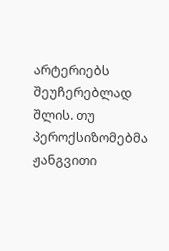არტერიებს შეუჩერებლად შლის. თუ პეროქსიზომებმა ჟანგვითი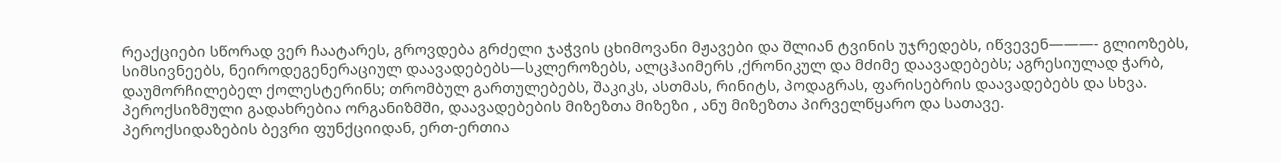რეაქციები სწორად ვერ ჩაატარეს, გროვდება გრძელი ჯაჭვის ცხიმოვანი მჟავები და შლიან ტვინის უჯრედებს, იწვევენ———- გლიოზებს, სიმსივნეებს, ნეიროდეგენერაციულ დაავადებებს—სკლეროზებს, ალცჰაიმერს ,ქრონიკულ და მძიმე დაავადებებს; აგრესიულად ჭარბ, დაუმორჩილებელ ქოლესტერინს; თრომბულ გართულებებს, შაკიკს, ასთმას, რინიტს, პოდაგრას, ფარისებრის დაავადებებს და სხვა. პეროქსიზმული გადახრებია ორგანიზმში, დაავადებების მიზეზთა მიზეზი , ანუ მიზეზთა პირველწყარო და სათავე.
პეროქსიდაზების ბევრი ფუნქციიდან, ერთ-ერთია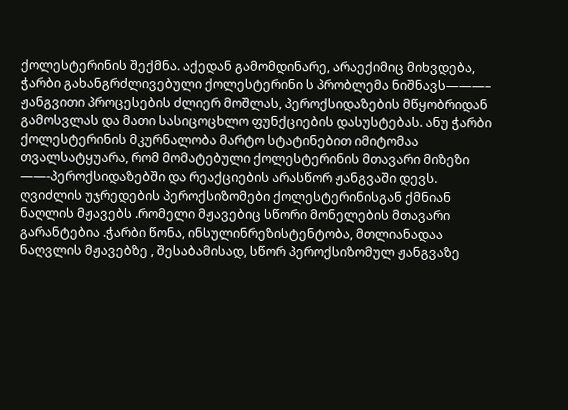ქოლესტერინის შექმნა. აქედან გამომდინარე, არაექიმიც მიხვდება, ჭარბი გახანგრძლივებული ქოლესტერინი ს პრობლემა ნიშნავს———– ჟანგვითი პროცესების ძლიერ მოშლას, პეროქსიდაზების მწყობრიდან გამოსვლას და მათი სასიცოცხლო ფუნქციების დასუსტებას. ანუ ჭარბი ქოლესტერინის მკურნალობა მარტო სტატინებით იმიტომაა თვალსატყუარა, რომ მომატებული ქოლესტერინის მთავარი მიზეზი ——-პეროქსიდაზებში და რეაქციების არასწორ ჟანგვაში დევს. ღვიძლის უჯრედების პეროქსიზომები ქოლესტერინისგან ქმნიან ნაღლის მჟავებს .რომელი მჟავებიც სწორი მონელების მთავარი გარანტებია .ჭარბი წონა, ინსულინრეზისტენტობა, მთლიანადაა ნაღვლის მჟავებზე , შესაბამისად, სწორ პეროქსიზომულ ჟანგვაზე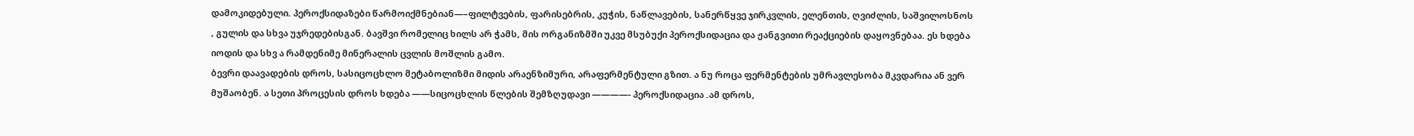დამოკიდებული. პეროქსიდაზები წარმოიქმნებიან—–ფილტვების, ფარისებრის, კუჭის, ნაწლავების, სანერწყვე ჯირკვლის, ელენთის, ღვიძლის, საშვილოსნოს , გულის და სხვა უჯრედებისგან. ბავშვი რომელიც ხილს არ ჭამს, მის ორგანიზმში უკვე მსუბუქი პეროქსიდაცია და ჟანგვითი რეაქციების დაყოვნებაა. ეს ხდება იოდის და სხვ ა რამდენიმე მინერალის ცვლის მოშლის გამო.
ბევრი დაავადების დროს, სასიცოცხლო მეტაბოლიზმი მიდის არაენზიმური, არაფერმენტული გზით. ა ნუ როცა ფერმენტების უმრავლესობა მკვდარია ან ვერ მუშაობენ. ა სეთი პროცესის დროს ხდება ——სიცოცხლის წლების შემზღუდავი ————- პეროქსიდაცია .ამ დროს,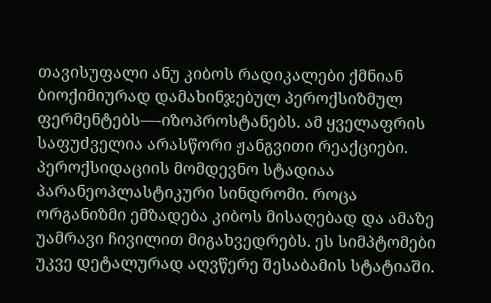თავისუფალი ანუ კიბოს რადიკალები ქმნიან ბიოქიმიურად დამახინჯებულ პეროქსიზმულ ფერმენტებს—-იზოპროსტანებს. ამ ყველაფრის საფუძველია არასწორი ჟანგვითი რეაქციები. პეროქსიდაციის მომდევნო სტადიაა პარანეოპლასტიკური სინდრომი. როცა ორგანიზმი ემზადება კიბოს მისაღებად და ამაზე უამრავი ჩივილით მიგახვედრებს. ეს სიმპტომები უკვე დეტალურად აღვწერე შესაბამის სტატიაში.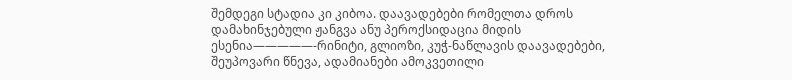შემდეგი სტადია კი კიბოა. დაავადებები რომელთა დროს დამახინჯებული ჟანგვა ანუ პეროქსიდაცია მიდის ესენია—————-რინიტი, გლიოზი, კუჭ-ნაწლავის დაავადებები, შეუპოვარი წნევა, ადამიანები ამოკვეთილი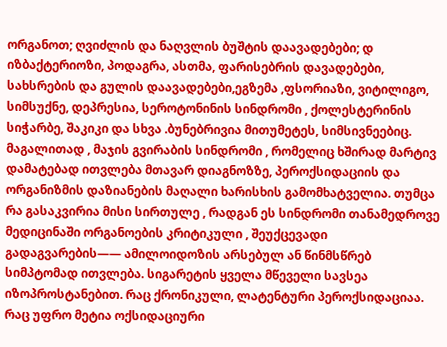ორგანოთ; ღვიძლის და ნაღვლის ბუშტის დაავადებები; დ იზბაქტერიოზი, პოდაგრა, ასთმა, ფარისებრის დავადებები, სახსრების და გულის დაავადებები,ეგზემა ,ფსორიაზი, ვიტილიგო, სიმსუქნე, დეპრესია, სეროტონინის სინდრომი , ქოლესტერინის სიჭარბე, შაკიკი და სხვა .ბუნებრივია მითუმეტეს, სიმსივნეებიც. მაგალითად , მაჯის გვირაბის სინდრომი , რომელიც ხშირად მარტივ დამატებად ითვლება მთავარ დიაგნოზზე, პეროქსიდაციის და ორგანიზმის დაზიანების მაღალი ხარისხის გამომხატველია. თუმცა რა გასაკვირია მისი სირთულე , რადგან ეს სინდრომი თანამედროვე მედიცინაში ორგანოების კრიტიკული , შეუქცევადი გადაგვარების—— ამილოიდოზის არსებულ ან წინმსწრებ სიმპტომად ითვლება. სიგარეტის ყველა მწეველი სავსეა იზოპროსტანებით. რაც ქრონიკული, ლატენტური პეროქსიდაციაა. რაც უფრო მეტია ოქსიდაციური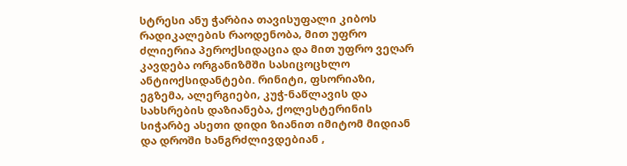სტრესი ანუ ჭარბია თავისუფალი კიბოს რადიკალების რაოდენობა, მით უფრო ძლიერია პეროქსიდაცია და მით უფრო ვეღარ კავდება ორგანიზმში სასიცოცხლო ანტიოქსიდანტები. რინიტი, ფსორიაზი, ეგზემა, ალერგიები, კუჭ-ნაწლავის და სახსრების დაზიანება, ქოლესტერინის სიჭარბე ასეთი დიდი ზიანით იმიტომ მიდიან და დროში ხანგრძლივდებიან ,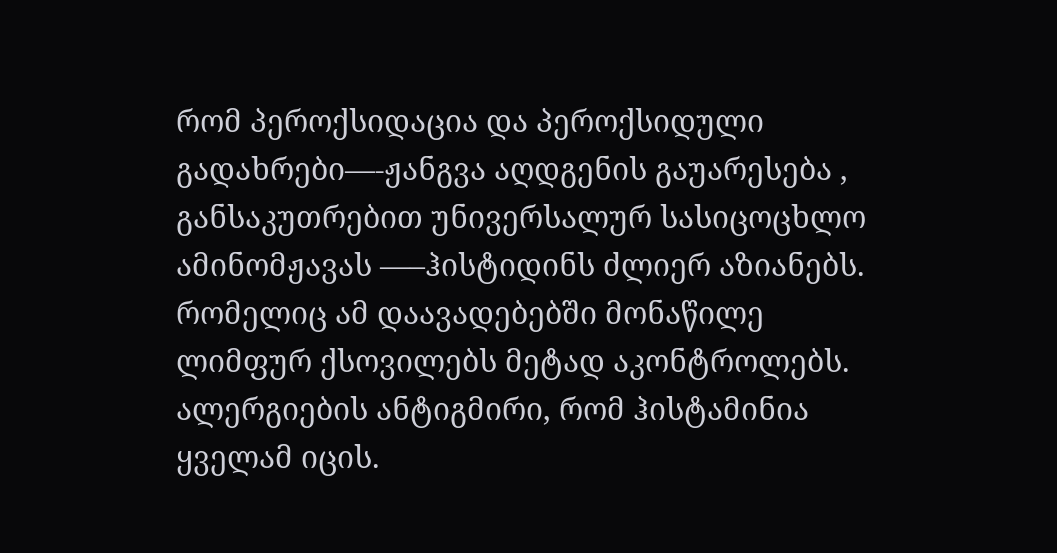რომ პეროქსიდაცია და პეროქსიდული გადახრები—-ჟანგვა აღდგენის გაუარესება , განსაკუთრებით უნივერსალურ სასიცოცხლო ამინომჟავას —–ჰისტიდინს ძლიერ აზიანებს. რომელიც ამ დაავადებებში მონაწილე ლიმფურ ქსოვილებს მეტად აკონტროლებს. ალერგიების ანტიგმირი, რომ ჰისტამინია ყველამ იცის.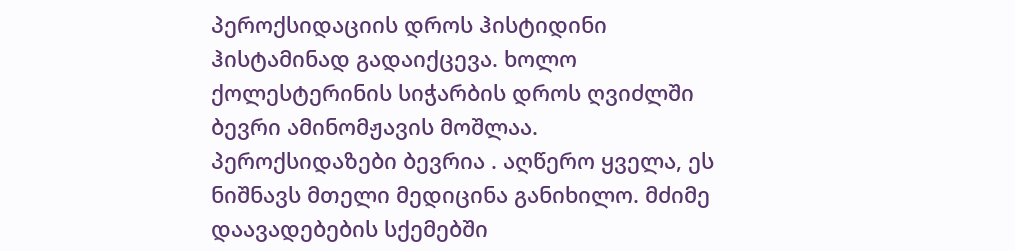პეროქსიდაციის დროს ჰისტიდინი ჰისტამინად გადაიქცევა. ხოლო ქოლესტერინის სიჭარბის დროს ღვიძლში ბევრი ამინომჟავის მოშლაა.
პეროქსიდაზები ბევრია . აღწერო ყველა, ეს ნიშნავს მთელი მედიცინა განიხილო. მძიმე დაავადებების სქემებში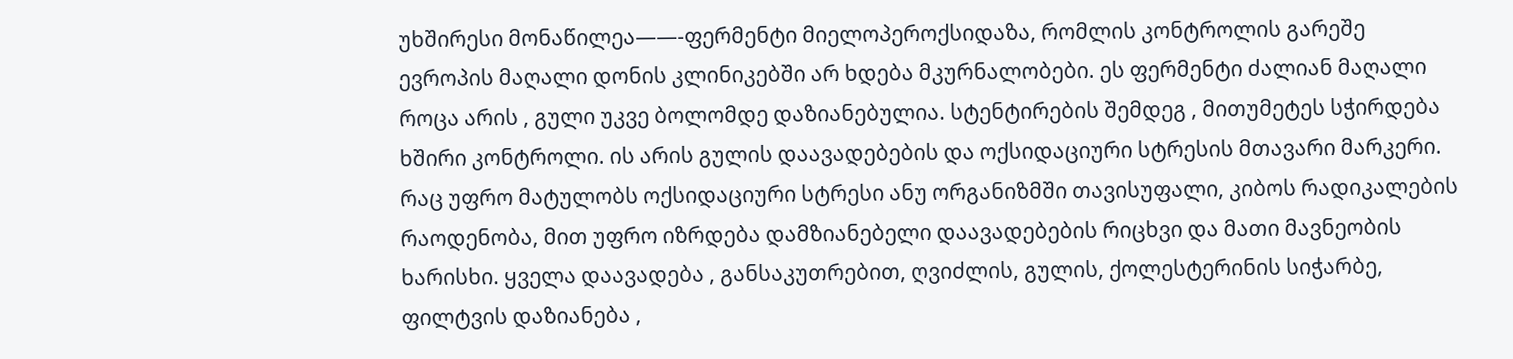უხშირესი მონაწილეა——-ფერმენტი მიელოპეროქსიდაზა, რომლის კონტროლის გარეშე ევროპის მაღალი დონის კლინიკებში არ ხდება მკურნალობები. ეს ფერმენტი ძალიან მაღალი როცა არის , გული უკვე ბოლომდე დაზიანებულია. სტენტირების შემდეგ , მითუმეტეს სჭირდება ხშირი კონტროლი. ის არის გულის დაავადებების და ოქსიდაციური სტრესის მთავარი მარკერი. რაც უფრო მატულობს ოქსიდაციური სტრესი ანუ ორგანიზმში თავისუფალი, კიბოს რადიკალების რაოდენობა, მით უფრო იზრდება დამზიანებელი დაავადებების რიცხვი და მათი მავნეობის ხარისხი. ყველა დაავადება , განსაკუთრებით, ღვიძლის, გულის, ქოლესტერინის სიჭარბე, ფილტვის დაზიანება ,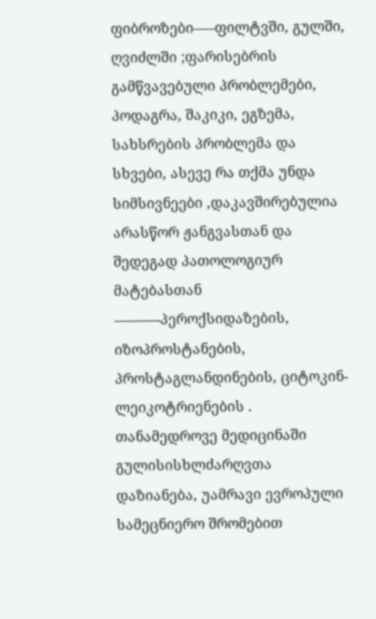ფიბროზები—–ფილტვში, გულში, ღვიძლში ;ფარისებრის გამწვავებული პრობლემები, პოდაგრა, შაკიკი, ეგზემა, სახსრების პრობლემა და სხვები, ასევე რა თქმა უნდა სიმსივნეები ,დაკავშირებულია არასწორ ჟანგვასთან და შედეგად პათოლოგიურ მატებასთან ———-პეროქსიდაზების, იზოპროსტანების, პროსტაგლანდინების, ციტოკინ-ლეიკოტრიენების . თანამედროვე მედიცინაში გულისისხლძარღვთა დაზიანება, უამრავი ევროპული სამეცნიერო შრომებით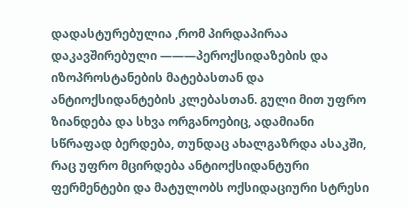დადასტურებულია ,რომ პირდაპირაა დაკავშირებული ———პეროქსიდაზების და იზოპროსტანების მატებასთან და ანტიოქსიდანტების კლებასთან. გული მით უფრო ზიანდება და სხვა ორგანოებიც, ადამიანი სწრაფად ბერდება, თუნდაც ახალგაზრდა ასაკში, რაც უფრო მცირდება ანტიოქსიდანტური ფერმენტები და მატულობს ოქსიდაციური სტრესი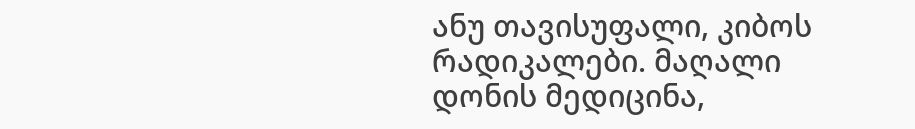ანუ თავისუფალი, კიბოს რადიკალები. მაღალი დონის მედიცინა,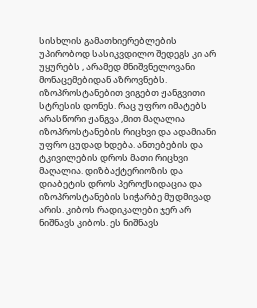სისხლის გამათხიერებლების უპირობოდ სასიკვდილო შედეგს კი არ უყურებს , არამედ მნიშვნელოვანი მონაცემებიდან აზროვნებს. იზოპროსტანებით ვიგებთ ჟანგვითი სტრესის დონეს. რაც უფრო იმატებს არასწორი ჟანგვა ,მით მაღალია იზოპროსტანების რიცხვი და ადამიანი უფრო ცუდად ხდება. ანთებების და ტკივილების დროს მათი რიცხვი მაღალია. დიზბაქტერიოზის და დიაბეტის დროს პეროქსიდაცია და იზოპროსტანების სიჭარბე მუდმივად არის. კიბოს რადიკალები ჯერ არ ნიშნავს კიბოს. ეს ნიშნავს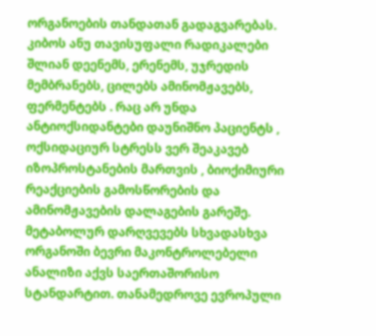ორგანოების თანდათან გადაგვარებას. კიბოს ანუ თავისუფალი რადიკალები შლიან დეენემს, ერენემს, უჯრედის მემბრანებს, ცილებს ამინომჟავებს, ფერმენტებს . რაც არ უნდა ანტიოქსიდანტები დაუნიშნო პაციენტს , ოქსიდაციურ სტრესს ვერ შეაკავებ იზოპროსტანების მართვის , ბიოქიმიური რეაქციების გამოსწორების და ამინომჟავების დალაგების გარეშე. მეტაბოლურ დარღვევებს სხვადასხვა ორგანოში ბევრი მაკონტროლებელი ანალიზი აქვს საერთაშორისო სტანდარტით. თანამედროვე ევროპული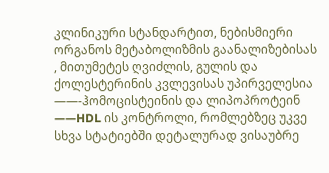კლინიკური სტანდარტით, ნებისმიერი ორგანოს მეტაბოლიზმის გაანალიზებისას , მითუმეტეს ღვიძლის, გულის და ქოლესტერინის კვლევისას უპირველესია ——-ჰომოცისტეინის და ლიპოპროტეინ ——HDL ის კონტროლი, რომლებზეც უკვე სხვა სტატიებში დეტალურად ვისაუბრე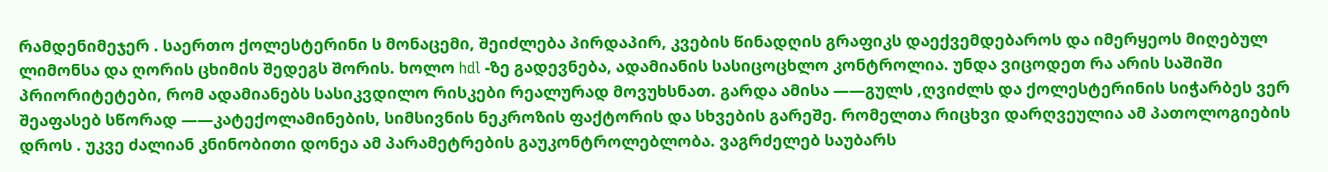რამდენიმეჯერ . საერთო ქოლესტერინი ს მონაცემი, შეიძლება პირდაპირ, კვების წინადღის გრაფიკს დაექვემდებაროს და იმერყეოს მიღებულ ლიმონსა და ღორის ცხიმის შედეგს შორის. ხოლო hdl -ზე გადევნება, ადამიანის სასიცოცხლო კონტროლია. უნდა ვიცოდეთ რა არის საშიში პრიორიტეტები, რომ ადამიანებს სასიკვდილო რისკები რეალურად მოვუხსნათ. გარდა ამისა ——გულს ,ღვიძლს და ქოლესტერინის სიჭარბეს ვერ შეაფასებ სწორად ——კატექოლამინების, სიმსივნის ნეკროზის ფაქტორის და სხვების გარეშე. რომელთა რიცხვი დარღვეულია ამ პათოლოგიების დროს . უკვე ძალიან კნინობითი დონეა ამ პარამეტრების გაუკონტროლებლობა. ვაგრძელებ საუბარს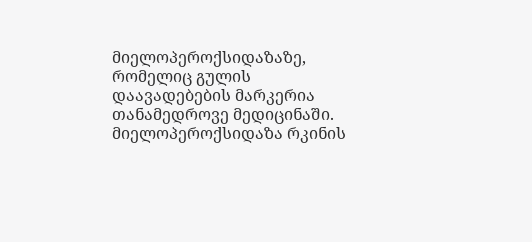მიელოპეროქსიდაზაზე, რომელიც გულის დაავადებების მარკერია თანამედროვე მედიცინაში. მიელოპეროქსიდაზა რკინის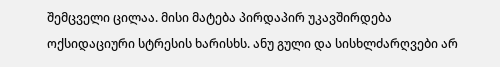შემცველი ცილაა. მისი მატება პირდაპირ უკავშირდება ოქსიდაციური სტრესის ხარისხს. ანუ გული და სისხლძარღვები არ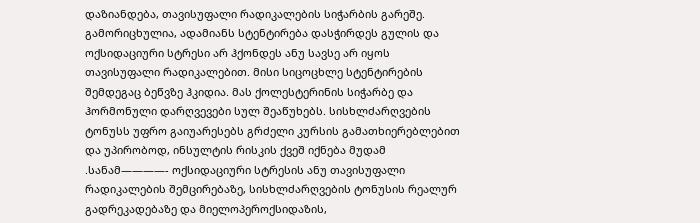დაზიანდება, თავისუფალი რადიკალების სიჭარბის გარეშე. გამორიცხულია, ადამიანს სტენტირება დასჭირდეს გულის და ოქსიდაციური სტრესი არ ჰქონდეს ანუ სავსე არ იყოს თავისუფალი რადიკალებით. მისი სიცოცხლე სტენტირების შემდეგაც ბეწვზე ჰკიდია. მას ქოლესტერინის სიჭარბე და ჰორმონული დარღვევები სულ შეაწუხებს. სისხლძარღვების ტონუსს უფრო გაიუარესებს გრძელი კურსის გამათხიერებლებით და უპირობოდ, ინსულტის რისკის ქვეშ იქნება მუდამ .სანამ————- ოქსიდაციური სტრესის ანუ თავისუფალი რადიკალების შემცირებაზე, სისხლძარღვების ტონუსის რეალურ გადრეკადებაზე და მიელოპეროქსიდაზის,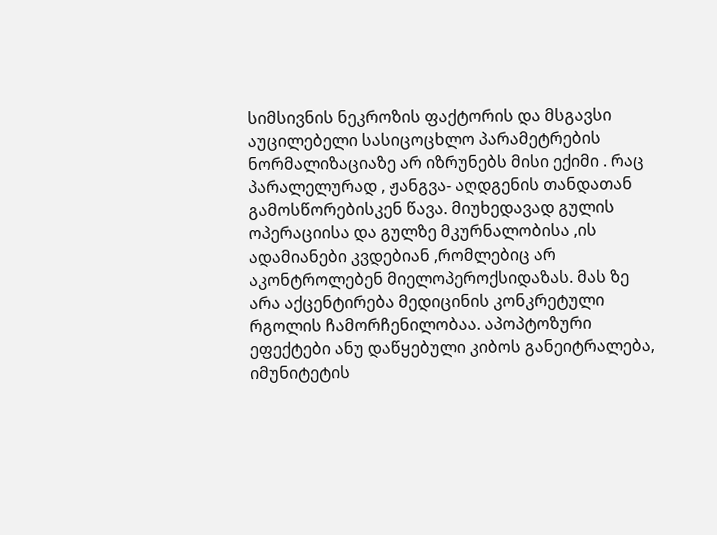სიმსივნის ნეკროზის ფაქტორის და მსგავსი აუცილებელი სასიცოცხლო პარამეტრების ნორმალიზაციაზე არ იზრუნებს მისი ექიმი . რაც პარალელურად , ჟანგვა- აღდგენის თანდათან გამოსწორებისკენ წავა. მიუხედავად გულის ოპერაციისა და გულზე მკურნალობისა ,ის ადამიანები კვდებიან ,რომლებიც არ აკონტროლებენ მიელოპეროქსიდაზას. მას ზე არა აქცენტირება მედიცინის კონკრეტული რგოლის ჩამორჩენილობაა. აპოპტოზური ეფექტები ანუ დაწყებული კიბოს განეიტრალება, იმუნიტეტის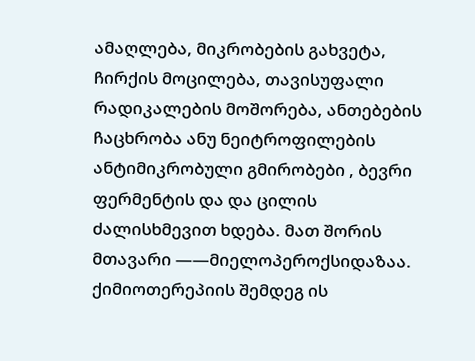ამაღლება, მიკრობების გახვეტა, ჩირქის მოცილება, თავისუფალი რადიკალების მოშორება, ანთებების ჩაცხრობა ანუ ნეიტროფილების ანტიმიკრობული გმირობები , ბევრი ფერმენტის და და ცილის ძალისხმევით ხდება. მათ შორის მთავარი ——მიელოპეროქსიდაზაა. ქიმიოთერეპიის შემდეგ ის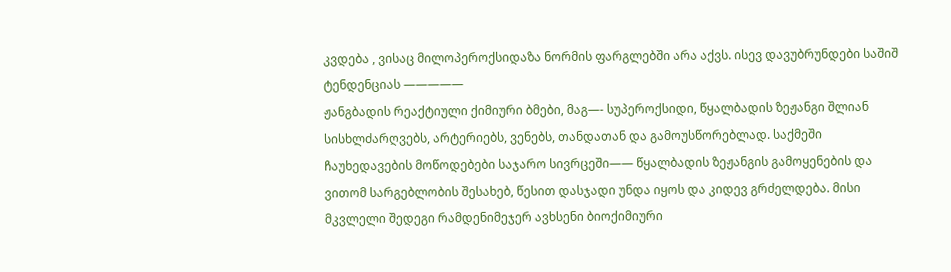კვდება , ვისაც მილოპეროქსიდაზა ნორმის ფარგლებში არა აქვს. ისევ დავუბრუნდები საშიშ ტენდენციას —————
ჟანგბადის რეაქტიული ქიმიური ბმები, მაგ—- სუპეროქსიდი, წყალბადის ზეჟანგი შლიან სისხლძარღვებს, არტერიებს, ვენებს, თანდათან და გამოუსწორებლად. საქმეში ჩაუხედავების მოწოდებები საჯარო სივრცეში—— წყალბადის ზეჟანგის გამოყენების და ვითომ სარგებლობის შესახებ, წესით დასჯადი უნდა იყოს და კიდევ გრძელდება. მისი მკვლელი შედეგი რამდენიმეჯერ ავხსენი ბიოქიმიური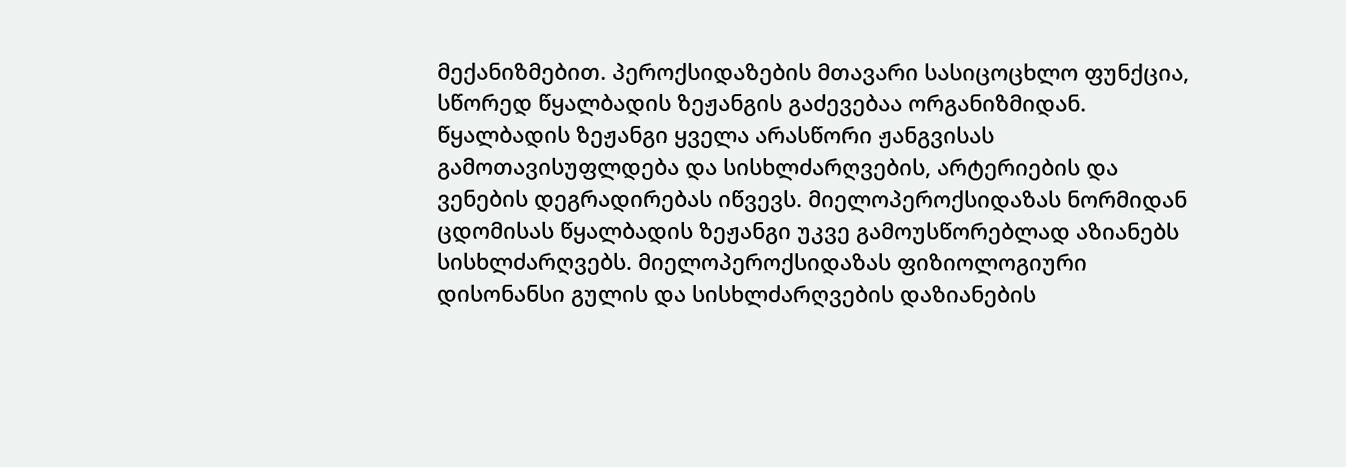მექანიზმებით. პეროქსიდაზების მთავარი სასიცოცხლო ფუნქცია, სწორედ წყალბადის ზეჟანგის გაძევებაა ორგანიზმიდან. წყალბადის ზეჟანგი ყველა არასწორი ჟანგვისას გამოთავისუფლდება და სისხლძარღვების, არტერიების და ვენების დეგრადირებას იწვევს. მიელოპეროქსიდაზას ნორმიდან ცდომისას წყალბადის ზეჟანგი უკვე გამოუსწორებლად აზიანებს სისხლძარღვებს. მიელოპეროქსიდაზას ფიზიოლოგიური დისონანსი გულის და სისხლძარღვების დაზიანების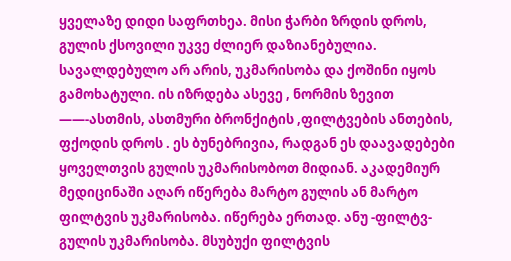ყველაზე დიდი საფრთხეა. მისი ჭარბი ზრდის დროს, გულის ქსოვილი უკვე ძლიერ დაზიანებულია. სავალდებულო არ არის, უკმარისობა და ქოშინი იყოს გამოხატული. ის იზრდება ასევე , ნორმის ზევით ——-ასთმის, ასთმური ბრონქიტის ,ფილტვების ანთების, ფქოდის დროს . ეს ბუნებრივია, რადგან ეს დაავადებები ყოველთვის გულის უკმარისობოთ მიდიან. აკადემიურ მედიცინაში აღარ იწერება მარტო გულის ან მარტო ფილტვის უკმარისობა. იწერება ერთად. ანუ -ფილტვ-გულის უკმარისობა. მსუბუქი ფილტვის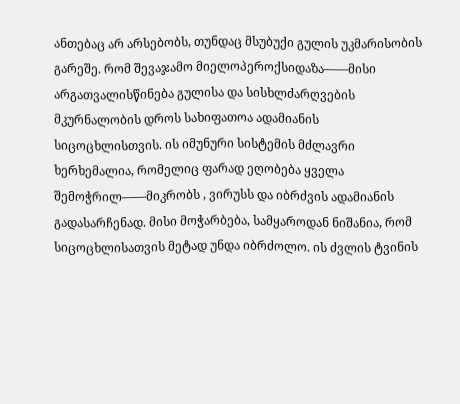ანთებაც არ არსებობს, თუნდაც მსუბუქი გულის უკმარისობის გარეშე. რომ შევაჯამო მიელოპეროქსიდაზა——მისი არგათვალისწინება გულისა და სისხლძარღვების მკურნალობის დროს სახიფათოა ადამიანის სიცოცხლისთვის. ის იმუნური სისტემის მძლავრი ხერხემალია, რომელიც ფარად ეღობება ყველა შემოჭრილ——მიკრობს , ვირუსს და იბრძვის ადამიანის გადასარჩენად. მისი მოჭარბება, სამყაროდან ნიშანია, რომ სიცოცხლისათვის მეტად უნდა იბრძოლო. ის ძვლის ტვინის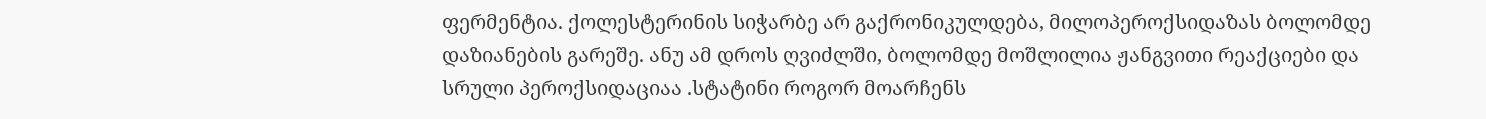ფერმენტია. ქოლესტერინის სიჭარბე არ გაქრონიკულდება, მილოპეროქსიდაზას ბოლომდე დაზიანების გარეშე. ანუ ამ დროს ღვიძლში, ბოლომდე მოშლილია ჟანგვითი რეაქციები და სრული პეროქსიდაციაა .სტატინი როგორ მოარჩენს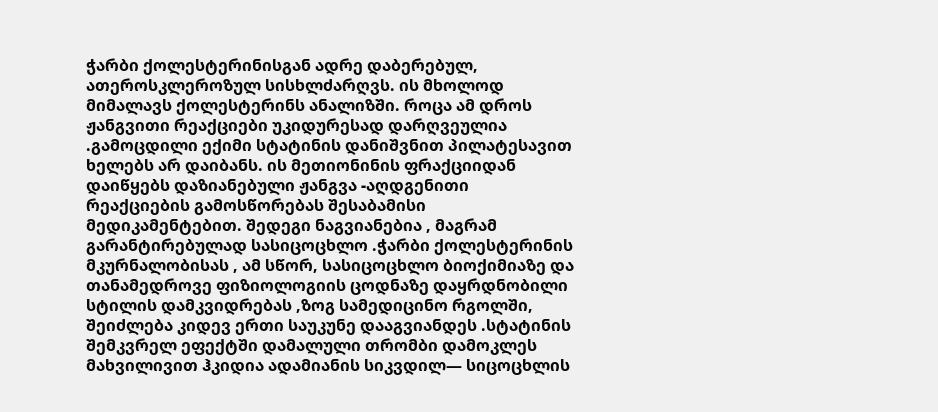ჭარბი ქოლესტერინისგან ადრე დაბერებულ, ათეროსკლეროზულ სისხლძარღვს. ის მხოლოდ მიმალავს ქოლესტერინს ანალიზში. როცა ამ დროს ჟანგვითი რეაქციები უკიდურესად დარღვეულია .გამოცდილი ექიმი სტატინის დანიშვნით პილატესავით ხელებს არ დაიბანს. ის მეთიონინის ფრაქციიდან დაიწყებს დაზიანებული ჟანგვა -აღდგენითი რეაქციების გამოსწორებას შესაბამისი მედიკამენტებით. შედეგი ნაგვიანებია , მაგრამ გარანტირებულად სასიცოცხლო .ჭარბი ქოლესტერინის მკურნალობისას , ამ სწორ, სასიცოცხლო ბიოქიმიაზე და თანამედროვე ფიზიოლოგიის ცოდნაზე დაყრდნობილი სტილის დამკვიდრებას ,ზოგ სამედიცინო რგოლში, შეიძლება კიდევ ერთი საუკუნე დააგვიანდეს .სტატინის შემკვრელ ეფექტში დამალული თრომბი დამოკლეს მახვილივით ჰკიდია ადამიანის სიკვდილ— სიცოცხლის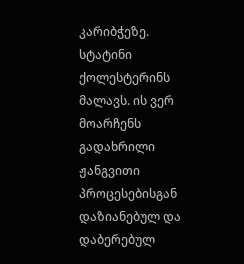კარიბჭეზე. სტატინი ქოლესტერინს მალავს. ის ვერ მოარჩენს გადახრილი ჟანგვითი პროცესებისგან დაზიანებულ და დაბერებულ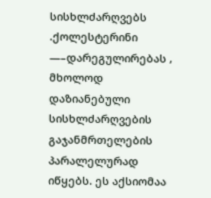სისხლძარღვებს .ქოლესტერინი —–დარეგულირებას , მხოლოდ დაზიანებული სისხლძარღვების გაჯანმრთელების პარალელურად იწყებს. ეს აქსიომაა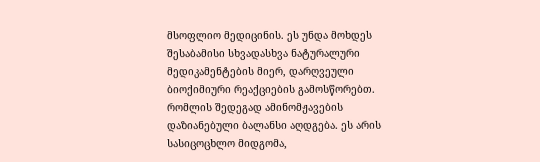მსოფლიო მედიცინის. ეს უნდა მოხდეს შესაბამისი სხვადასხვა ნატურალური მედიკამენტების მიერ, დარღვეული ბიოქიმიური რეაქციების გამოსწორებთ. რომლის შედეგად ამინომჟავების დაზიანებული ბალანსი აღდგება. ეს არის სასიცოცხლო მიდგომა,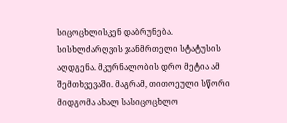სიცოცხლისკენ დაბრუნება. სისხლძარღვის ჯანმრთელი სტატუსის აღდგენა. მკურნალობის დრო მეტია ამ შემთხვევაში. მაგრამ, თითოეული სწორი მიდგომა ახალ სასიცოცხლო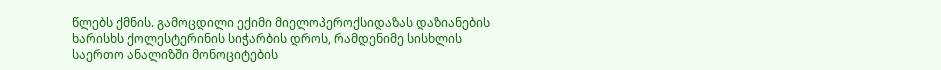წლებს ქმნის. გამოცდილი ექიმი მიელოპეროქსიდაზას დაზიანების ხარისხს ქოლესტერინის სიჭარბის დროს, რამდენიმე სისხლის საერთო ანალიზში მონოციტების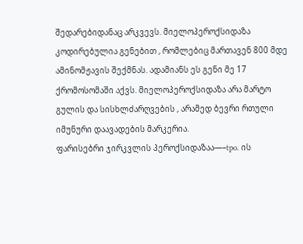შედარებიდანაც არკვევს. მიელოპეროქსიდაზა კოდირებულია გენებით , რომლებიც მართავენ 800 მდე ამინომჟავის შექმნას. ადამიანს ეს გენი მე 17 ქრომოსომაში აქვს. მიელოპეროქსიდაზა არა მარტო გულის და სისხლძარღვების , არამედ ბევრი რთული იმუნური დაავადების მარკერია.
ფარისებრი ჯირკვლის პეროქსიდაზაა—–tpo. ის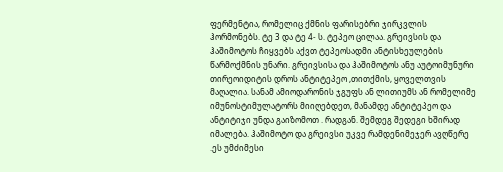ფერმენტია, რომელიც ქმნის ფარისებრი ჯირკვლის ჰორმონებს. ტე 3 და ტე 4- ს. ტეპეო ცილაა. გრეივსის და ჰაშიმოტოს ჩიყვებს აქვთ ტეპეოსადმი ანტისხეულების წარმოქმნის უნარი. გრეივსისა და ჰაშიმოტოს ანუ აუტოიმუნური თირეოიდიტის დროს ანტიტეპეო ,თითქმის, ყოველთვის მაღალია. სანამ ამიოდარონის ჯგუფს ან ლითიუმს ან რომელიმე იმუნოსტიმულატორს მიიღებდეთ, მანამდე ანტიტეპეო და ანტიტიჯი უნდა გაიზომოთ . რადგან. შემდეგ შედეგი ხშირად იმალება. ჰაშიმოტო და გრეივსი უკვე რამდენიმეჯერ ავღწერე .ეს უმძიმესი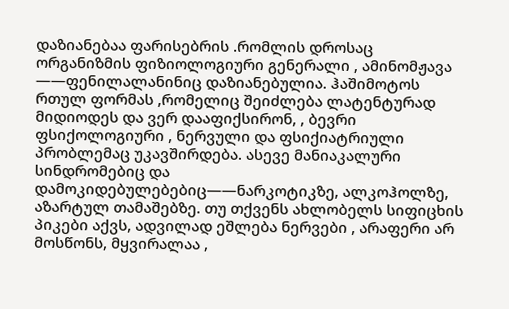დაზიანებაა ფარისებრის .რომლის დროსაც ორგანიზმის ფიზიოლოგიური გენერალი , ამინომჟავა ——ფენილალანინიც დაზიანებულია. ჰაშიმოტოს რთულ ფორმას ,რომელიც შეიძლება ლატენტურად მიდიოდეს და ვერ დააფიქსირონ, , ბევრი ფსიქოლოგიური , ნერვული და ფსიქიატრიული პრობლემაც უკავშირდება. ასევე მანიაკალური სინდრომებიც და დამოკიდებულებებიც——ნარკოტიკზე, ალკოჰოლზე, აზარტულ თამაშებზე. თუ თქვენს ახლობელს სიფიცხის პიკები აქვს, ადვილად ეშლება ნერვები , არაფერი არ მოსწონს, მყვირალაა ,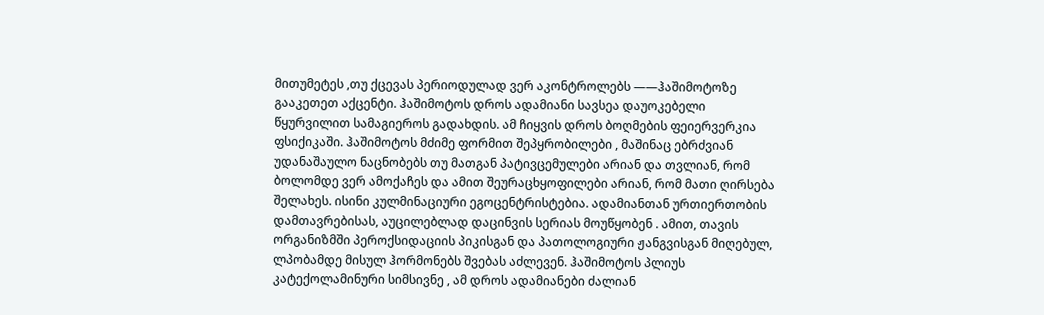მითუმეტეს ,თუ ქცევას პერიოდულად ვერ აკონტროლებს ——ჰაშიმოტოზე გააკეთეთ აქცენტი. ჰაშიმოტოს დროს ადამიანი სავსეა დაუოკებელი წყურვილით სამაგიეროს გადახდის. ამ ჩიყვის დროს ბოღმების ფეიერვერკია ფსიქიკაში. ჰაშიმოტოს მძიმე ფორმით შეპყრობილები , მაშინაც ებრძვიან უდანაშაულო ნაცნობებს თუ მათგან პატივცემულები არიან და თვლიან, რომ ბოლომდე ვერ ამოქაჩეს და ამით შეურაცხყოფილები არიან, რომ მათი ღირსება შელახეს. ისინი კულმინაციური ეგოცენტრისტებია. ადამიანთან ურთიერთობის დამთავრებისას, აუცილებლად დაცინვის სერიას მოუწყობენ . ამით, თავის ორგანიზმში პეროქსიდაციის პიკისგან და პათოლოგიური ჟანგვისგან მიღებულ, ლპობამდე მისულ ჰორმონებს შვებას აძლევენ. ჰაშიმოტოს პლიუს კატექოლამინური სიმსივნე , ამ დროს ადამიანები ძალიან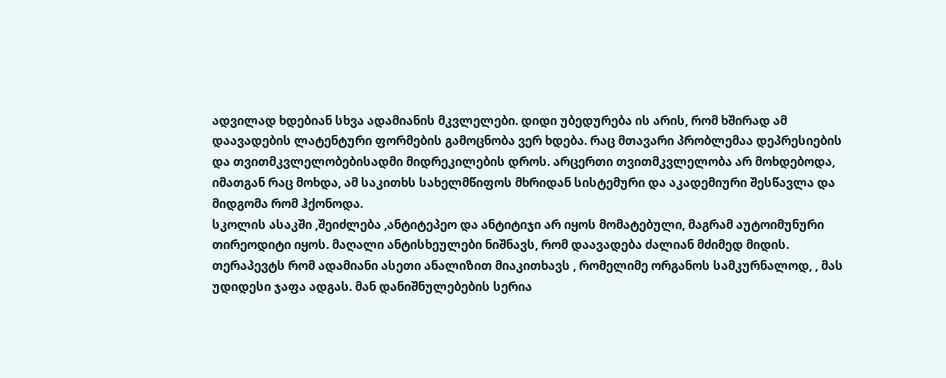ადვილად ხდებიან სხვა ადამიანის მკვლელები. დიდი უბედურება ის არის, რომ ხშირად ამ დაავადების ლატენტური ფორმების გამოცნობა ვერ ხდება. რაც მთავარი პრობლემაა დეპრესიების და თვითმკვლელობებისადმი მიდრეკილების დროს. არცერთი თვითმკვლელობა არ მოხდებოდა, იმათგან რაც მოხდა, ამ საკითხს სახელმწიფოს მხრიდან სისტემური და აკადემიური შესწავლა და მიდგომა რომ ჰქონოდა.
სკოლის ასაკში ,შეიძლება ,ანტიტეპეო და ანტიტიჯი არ იყოს მომატებული, მაგრამ აუტოიმუნური თირეოდიტი იყოს. მაღალი ანტისხეულები ნიშნავს, რომ დაავადება ძალიან მძიმედ მიდის. თერაპევტს რომ ადამიანი ასეთი ანალიზით მიაკითხავს , რომელიმე ორგანოს სამკურნალოდ, , მას უდიდესი ჯაფა ადგას. მან დანიშნულებების სერია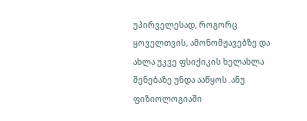უპირველესად, როგორც ყოველთვის, ამონომჟავებზე და ახლა უკვე ფსიქიკის ხელახლა შენებაზე უნდა ააწყოს .ანუ ფიზიოლოგიაში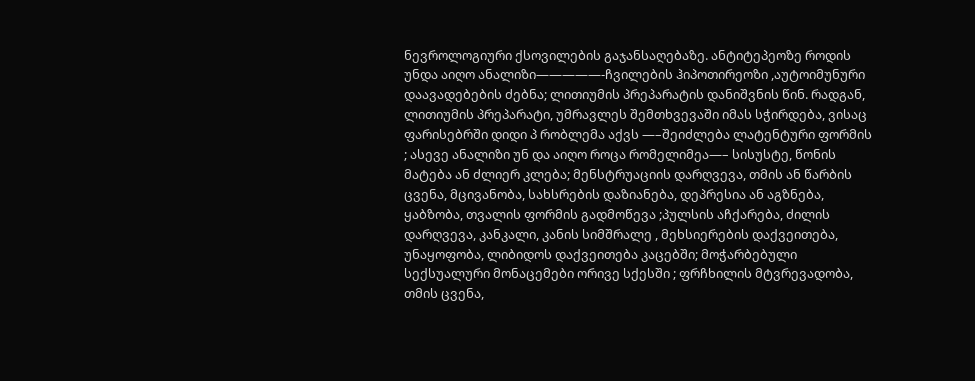ნევროლოგიური ქსოვილების გაჯანსაღებაზე. ანტიტეპეოზე როდის უნდა აიღო ანალიზი—————-ჩვილების ჰიპოთირეოზი ,აუტოიმუნური დაავადებების ძებნა; ლითიუმის პრეპარატის დანიშვნის წინ. რადგან, ლითიუმის პრეპარატი, უმრავლეს შემთხვევაში იმას სჭირდება, ვისაც ფარისებრში დიდი პ რობლემა აქვს —–შეიძლება ლატენტური ფორმის ; ასევე ანალიზი უნ და აიღო როცა რომელიმეა—– სისუსტე, წონის მატება ან ძლიერ კლება; მენსტრუაციის დარღვევა, თმის ან წარბის ცვენა, მცივანობა, სახსრების დაზიანება, დეპრესია ან აგზნება, ყაბზობა, თვალის ფორმის გადმოწევა ;პულსის აჩქარება, ძილის დარღვევა, კანკალი, კანის სიმშრალე , მეხსიერების დაქვეითება, უნაყოფობა, ლიბიდოს დაქვეითება კაცებში; მოჭარბებული სექსუალური მონაცემები ორივე სქესში ; ფრჩხილის მტვრევადობა, თმის ცვენა,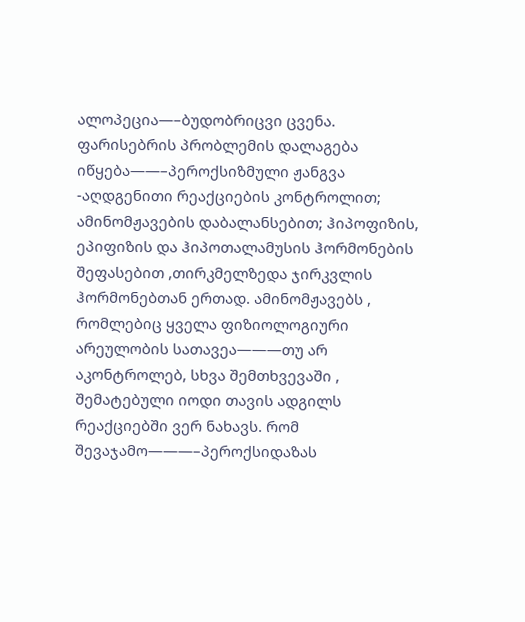ალოპეცია—–ბუდობრიცვი ცვენა. ფარისებრის პრობლემის დალაგება იწყება——–პეროქსიზმული ჟანგვა -აღდგენითი რეაქციების კონტროლით; ამინომჟავების დაბალანსებით; ჰიპოფიზის, ეპიფიზის და ჰიპოთალამუსის ჰორმონების შეფასებით ,თირკმელზედა ჯირკვლის ჰორმონებთან ერთად. ამინომჟავებს , რომლებიც ყველა ფიზიოლოგიური არეულობის სათავეა———თუ არ აკონტროლებ, სხვა შემთხვევაში , შემატებული იოდი თავის ადგილს რეაქციებში ვერ ნახავს. რომ შევაჯამო———–პეროქსიდაზას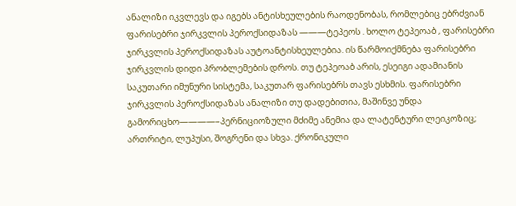ანალიზი იკვლევს და იგებს ანტისხეულების რაოდენობას, რომლებიც ებრძვიან ფარისებრი ჯირკვლის პეროქსიდაზას ———ტეპეოს . ხოლო ტეპეოაბ , ფარისებრი ჯირკვლის პეროქსიდაზას აუტოანტისხეულებია. ის წარმოიქმნება ფარისებრი ჯირკვლის დიდი პრობლემების დროს. თუ ტეპეოაბ არის, ესეიგი ადამიანის საკუთარი იმუნური სისტემა, საკუთარ ფარისებრს თავს ესხმის. ფარისებრი ჯირკვლის პეროქსიდაზას ანალიზი თუ დადებითია, მაშინვე უნდა გამორიცხო————–პერნიციოზული მძიმე ანემია და ლატენტური ლეიკოზიც; ართრიტი, ლუპუსი, შოგრენი და სხვა. ქრონიკული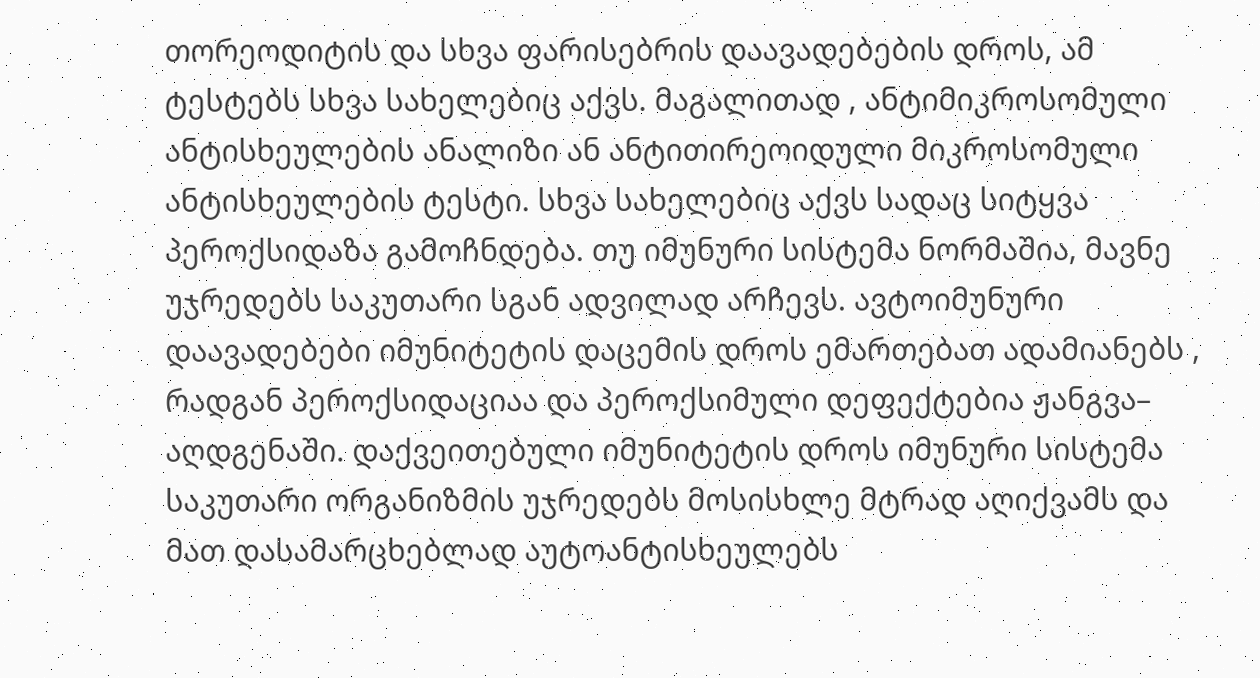თორეოდიტის და სხვა ფარისებრის დაავადებების დროს, ამ ტესტებს სხვა სახელებიც აქვს. მაგალითად , ანტიმიკროსომული ანტისხეულების ანალიზი ან ანტითირეოიდული მიკროსომული ანტისხეულების ტესტი. სხვა სახელებიც აქვს სადაც სიტყვა პეროქსიდაზა გამოჩნდება. თუ იმუნური სისტემა ნორმაშია, მავნე უჯრედებს საკუთარი სგან ადვილად არჩევს. ავტოიმუნური დაავადებები იმუნიტეტის დაცემის დროს ემართებათ ადამიანებს , რადგან პეროქსიდაციაა და პეროქსიმული დეფექტებია ჟანგვა– აღდგენაში. დაქვეითებული იმუნიტეტის დროს იმუნური სისტემა საკუთარი ორგანიზმის უჯრედებს მოსისხლე მტრად აღიქვამს და მათ დასამარცხებლად აუტოანტისხეულებს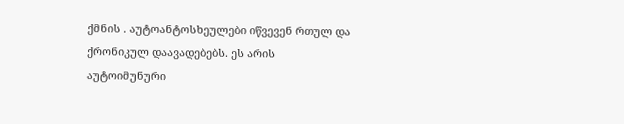ქმნის . აუტოანტოსხეულები იწვევენ რთულ და ქრონიკულ დაავადებებს. ეს არის აუტოიმუნური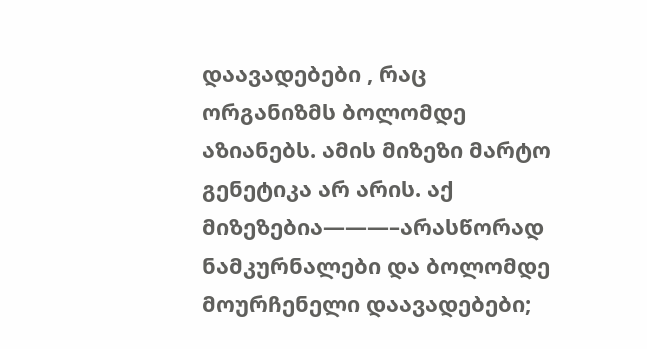დაავადებები , რაც ორგანიზმს ბოლომდე აზიანებს. ამის მიზეზი მარტო გენეტიკა არ არის. აქ მიზეზებია———–არასწორად ნამკურნალები და ბოლომდე მოურჩენელი დაავადებები;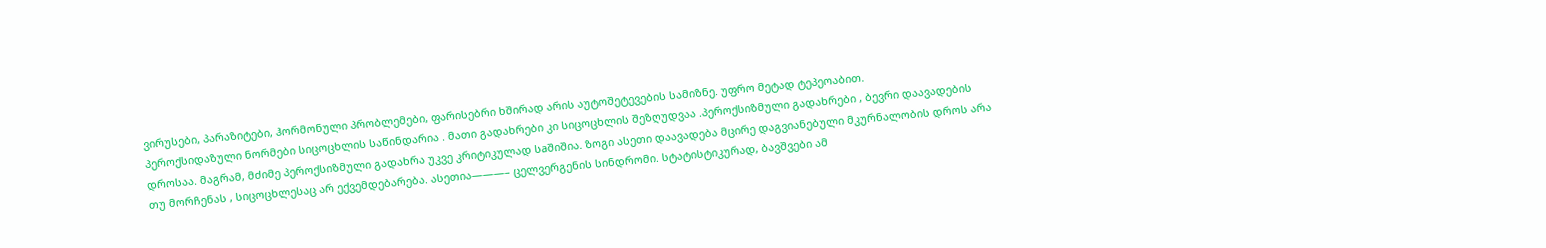ვირუსები, პარაზიტები, ჰორმონული პრობლემები, ფარისებრი ხშირად არის აუტოშეტევების სამიზნე. უფრო მეტად ტეპეოაბით.
პეროქსიდაზული ნორმები სიცოცხლის საწინდარია . მათი გადახრები კი სიცოცხლის შეზღუდვაა .პეროქსიზმული გადახრები , ბევრი დაავადების დროსაა. მაგრამ, მძიმე პეროქსიზმული გადახრა უკვე კრიტიკულად სaშიშია. ზოგი ასეთი დაავადება მცირე დაგვიანებული მკურნალობის დროს არა თუ მორჩენას , სიცოცხლესაც არ ექვემდებარება. ასეთია———– ცელვერგენის სინდრომი. სტატისტიკურად, ბავშვები ამ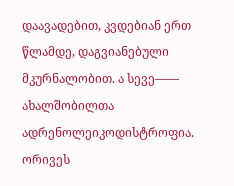დაავადებით, კვდებიან ერთ წლამდე, დაგვიანებული მკურნალობით. ა სევე—— ახალშობილთა ადრენოლეიკოდისტროფია. ორივეს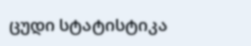ცუდი სტატისტიკა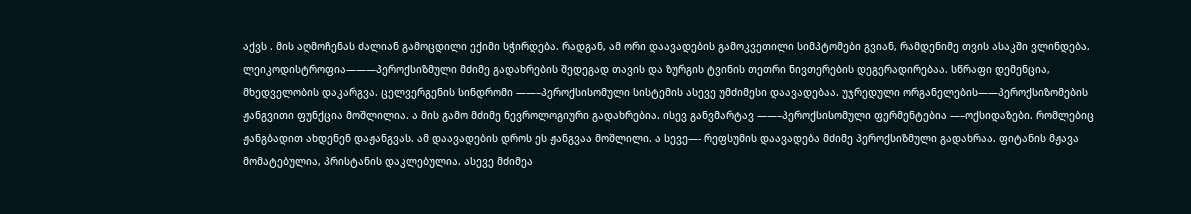აქვს . მის აღმოჩენას ძალიან გამოცდილი ექიმი სჭირდება. რადგან, ამ ორი დაავადების გამოკვეთილი სიმპტომები გვიან, რამდენიმე თვის ასაკში ვლინდება. ლეიკოდისტროფია———პეროქსიზმული მძიმე გადახრების შედეგად თავის და ზურგის ტვინის თეთრი ნივთერების დეგერადირებაა. სწრაფი დემენცია, მხედველობის დაკარგვა. ცელვერგენის სინდრომი ——–პეროქსისომული სისტემის ასევე უმძიმესი დაავადებაა. უჯრედული ორგანელების——პეროქსიზომების ჟანგვითი ფუნქცია მოშლილია. ა მის გამო მძიმე ნევროლოგიური გადახრებია. ისევ განვმარტავ ——–პეროქსისომული ფერმენტებია —–ოქსიდაზები. რომლებიც ჟანგბადით ახდენენ დაჟანგვას. ამ დაავადების დროს ეს ჟანგვაა მოშლილი. ა სევე—- რეფსუმის დაავადება მძიმე პეროქსიზმული გადახრაა. ფიტანის მჟავა მომატებულია, პრისტანის დაკლებულია. ასევე მძიმეა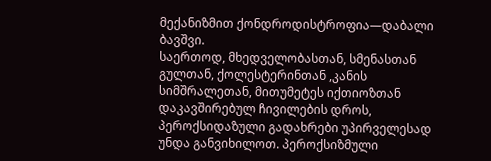მექანიზმით ქონდროდისტროფია—დაბალი ბავშვი.
საერთოდ, მხედველობასთან, სმენასთან გულთან, ქოლესტერინთან ,კანის სიმშრალეთან, მითუმეტეს იქთიოზთან დაკავშირებულ ჩივილების დროს, პეროქსიდაზული გადახრები უპირველესად უნდა განვიხილოთ. პეროქსიზმული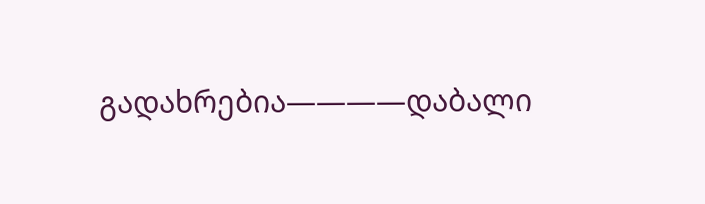გადახრებია————დაბალი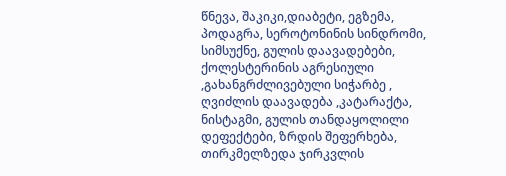წნევა, შაკიკი,დიაბეტი, ეგზემა, პოდაგრა, სეროტონინის სინდრომი, სიმსუქნე, გულის დაავადებები, ქოლესტერინის აგრესიული ,გახანგრძლივებული სიჭარბე , ღვიძლის დაავადება ,კატარაქტა, ნისტაგმი, გულის თანდაყოლილი დეფექტები, ზრდის შეფერხება, თირკმელზედა ჯირკვლის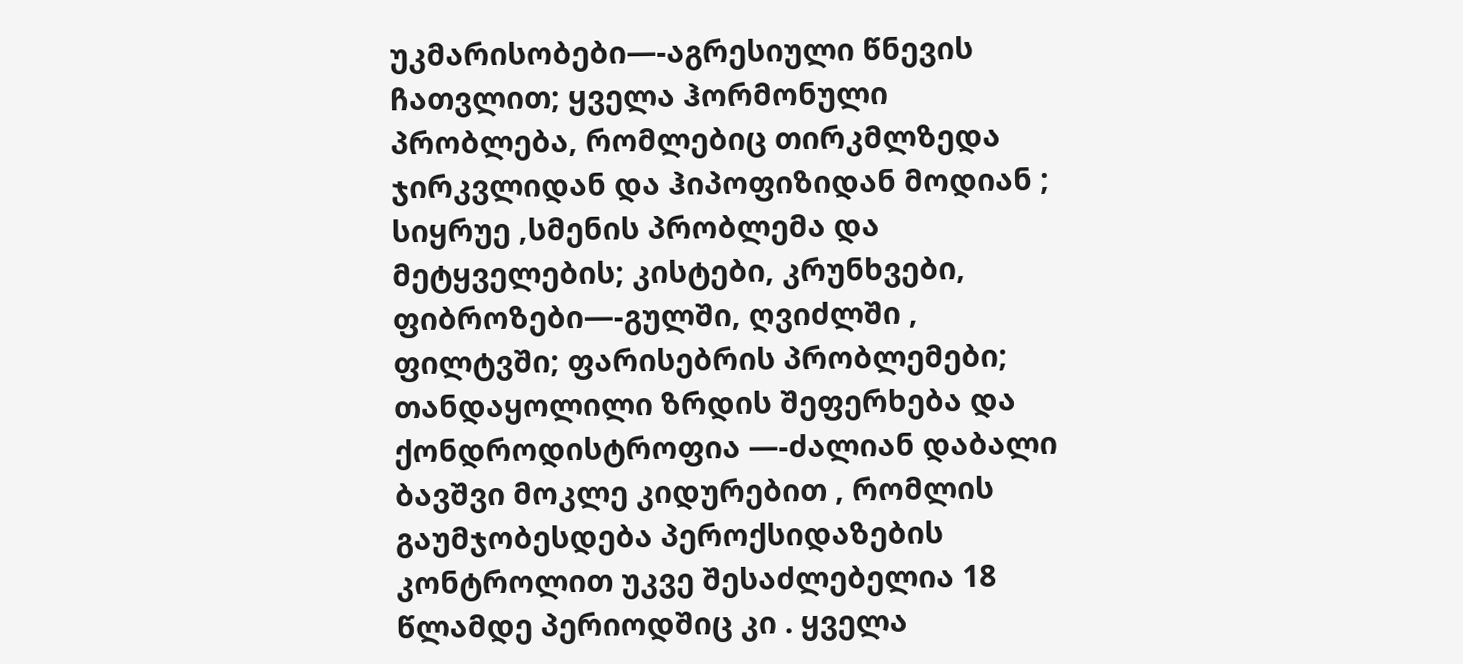უკმარისობები—-აგრესიული წნევის ჩათვლით; ყველა ჰორმონული პრობლება, რომლებიც თირკმლზედა ჯირკვლიდან და ჰიპოფიზიდან მოდიან ; სიყრუე ,სმენის პრობლემა და მეტყველების; კისტები, კრუნხვები, ფიბროზები—-გულში, ღვიძლში , ფილტვში; ფარისებრის პრობლემები; თანდაყოლილი ზრდის შეფერხება და ქონდროდისტროფია —-ძალიან დაბალი ბავშვი მოკლე კიდურებით , რომლის გაუმჯობესდება პეროქსიდაზების კონტროლით უკვე შესაძლებელია 18 წლამდე პერიოდშიც კი . ყველა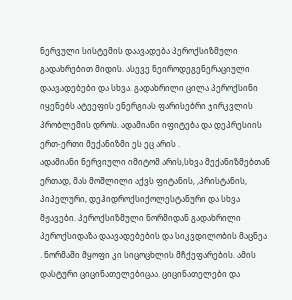ნერვული სისტემის დაავადება პეროქსიზმული გადახრებით მიდის. ასევე ნეიროდეგენერაციული დაავადებები და სხვა. გადახრილი ცილა პეროქსინი იყენებს ატეეფის ენერგიას ფარისებრი ჯირკვლის პრობლემის დროს. ადამიანი იფიტება და დეპრესიის ერთ-ერთი მექანიზმი ეს ეც არის .
ადამიანი ნერვიული იმიტომ არის,სხვა მექანიზმებთან ერთად, მას მოშლილი აქვს ფიტანის, ,პრისტანის, პიპელური, დეჰიდროქსიქოლესტანური და სხვა მჟავები. პეროქსიზმული ნორმიდან გადახრილი პეროქსიდაზა დაავადებების და სიკვდილობის მაცნეა . ნორმაში მყოფი კი სიცოცხლის მჩქეფარების. ამის დასტური ციცინათელებიცაა. ციცინათელები და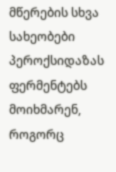მწერების სხვა სახეობები პეროქსიდაზას ფერმენტებს მოიხმარენ, როგორც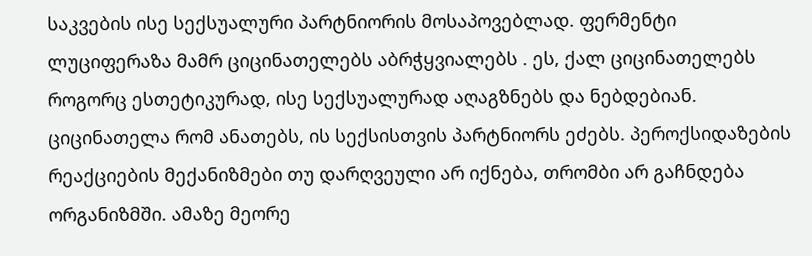საკვების ისე სექსუალური პარტნიორის მოსაპოვებლად. ფერმენტი ლუციფერაზა მამრ ციცინათელებს აბრჭყვიალებს . ეს, ქალ ციცინათელებს როგორც ესთეტიკურად, ისე სექსუალურად აღაგზნებს და ნებდებიან. ციცინათელა რომ ანათებს, ის სექსისთვის პარტნიორს ეძებს. პეროქსიდაზების რეაქციების მექანიზმები თუ დარღვეული არ იქნება, თრომბი არ გაჩნდება ორგანიზმში. ამაზე მეორე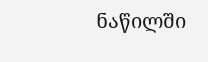ნაწილში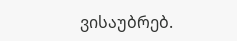ვისაუბრებ.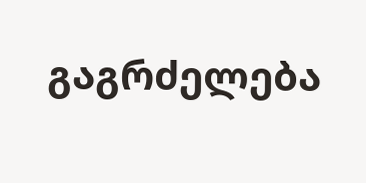გაგრძელება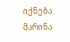იქნება.
მარინა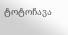ტოტოჩავა